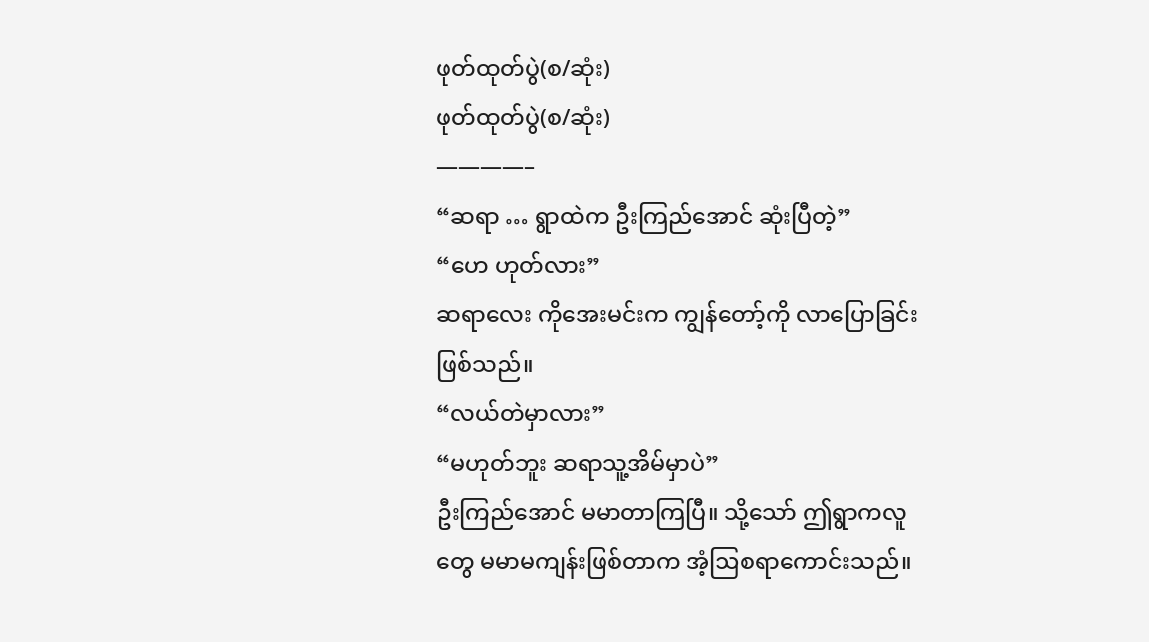ဖုတ်ထုတ်ပွဲ(စ/ဆုံး)
ဖုတ်ထုတ်ပွဲ(စ/ဆုံး)
————–
“ဆရာ … ရွာထဲက ဦးကြည်အောင် ဆုံးပြီတဲ့”
“ဟေ ဟုတ်လား”
ဆရာလေး ကိုအေးမင်းက ကျွန်တော့်ကို လာပြောခြင်းဖြစ်သည်။
“လယ်တဲမှာလား”
“မဟုတ်ဘူး ဆရာသူ့အိမ်မှာပဲ”
ဦးကြည်အောင် မမာတာကြပြီ။ သို့သော် ဤရွာကလူတွေ မမာမကျန်းဖြစ်တာက အံ့ဩစရာကောင်းသည်။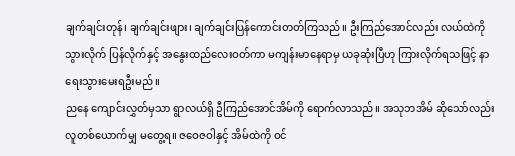ချက်ချင်းတုန်၊ ချက်ချင်းဖျား၊ ချက်ချင်းပြန်ကောင်းတတ်ကြသည်။ ဦးကြည်အောင်လည်း လယ်ထဲကို သွားလိုက် ပြန်လိုက်နှင့် အနွေးထည်လေးဝတ်ကာ မကျန်းမာနေရာမှ ယခုဆုံးပြီဟု ကြားလိုက်ရသဖြင့် နာရေးသွားမေးရဦးမည်။
ညနေ ကျောင်းလွှတ်မှသာ ရွာလယ်ရှိ ဦကြည်အောင်အိမ်ကို ရောက်လာသည်။ အသုဘအိမ် ဆိုသော်လည်း လူတစ်ယောက်မျှ မတွေ့ရ။ ဇဝေဇဝါနှင့် အိမ်ထဲကို ဝင်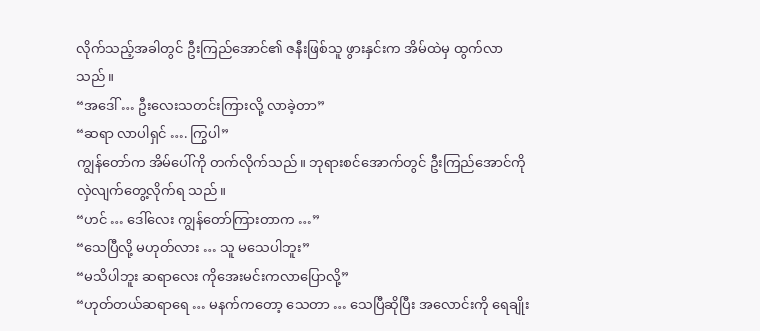လိုက်သည့်အခါတွင် ဦးကြည်အောင်၏ ဇနီးဖြစ်သူ ဖွားနှင်းက အိမ်ထဲမှ ထွက်လာသည်။
“အဒေါ် … ဦးလေးသတင်းကြားလို့ လာခဲ့တာ”
“ဆရာ လာပါရှင် …. ကြွပါ”
ကျွန်တော်က အိမ်ပေါ်ကို တက်လိုက်သည်။ ဘုရားစင်အောက်တွင် ဦးကြည်အောင်ကို လှဲလျက်တွေ့လိုက်ရ သည်။
“ဟင် … ဒေါ်လေး ကျွန်တော်ကြားတာက …”
“သေပြီလို့ မဟုတ်လား … သူ မသေပါဘူး”
“မသိပါဘူး ဆရာလေး ကိုအေးမင်းကလာပြောလို့”
“ဟုတ်တယ်ဆရာရေ … မနက်ကတော့ သေတာ … သေပြီဆိုပြီး အလောင်းကို ရေချိုး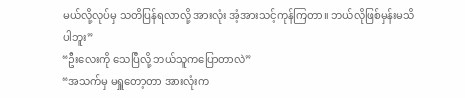မယ်လို့လုပ်မှ သတိပြန်ရလာလို့ အားလုံး အံ့အားသင့်ကုန်ကြတာ။ ဘယ်လိုဖြစ်မှန်းမသိပါဘူး”
“ဦးလေးကို သေပြီလို့ ဘယ်သူကပြောတာလဲ”
“အသက်မှ မရှူတော့တာ အားလုံးက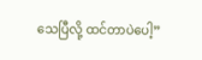သေပြီလို့ ထင်တာပဲပေါ့”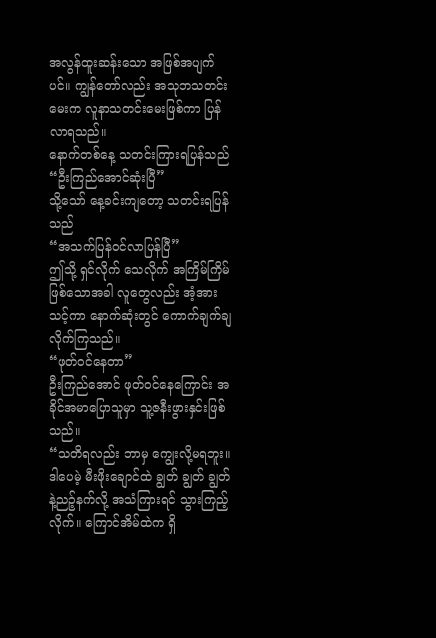အလွန်ထူးဆန်းသော အဖြစ်အပျက်ပင်။ ကျွန်တော်လည်း အသုဘသတင်းမေးက လူနာသတင်းမေးဖြစ်ကာ ပြန်လာရသည်။
နောက်တစ်နေ့ သတင်းကြားရပြန်သည်
“ဦးကြည်အောင်ဆုံးပြီ”
သို့သော် နေ့ခင်းကျတော့ သတင်းရပြန်သည်
“အသက်ပြန်ဝင်လာပြန်ပြီ”
ဤသို့ ရှင်လိုက် သေလိုက် အကြိမ်ကြိမ်ဖြစ်သောအခါ လူတွေလည်း အံ့အားသင့်ကာ နောက်ဆုံးတွင် ကောက်ချက်ချလိုက်ကြသည်။
“ဖုတ်ဝင်နေတာ”
ဦးကြည်အောင် ဖုတ်ဝင်နေကြောင်း အခိုင်အမာပြောသူမှာ သူ့ဇနီးဖွားနှင်းဖြစ်သည်။
“သတိရလည်း ဘာမှ ကျွေးလို့မရဘူး။ ဒါပေမဲ့ မီးဖိုးချောင်ထဲ ချွတ် ချွတ် ချွတ်နဲ့ညဉ့်နက်လို့ အသံကြားရင် သွားကြည့်လိုက်။ ကြောင်အိမ်ထဲက ရှိ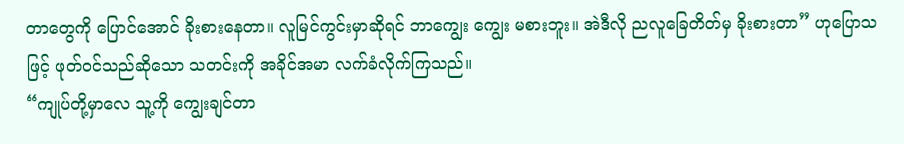တာတွေကို ပြောင်အောင် ခိုးစားနေတာ။ လူမြင်ကွင်းမှာဆိုရင် ဘာကျွေး ကျွေး မစားဘူး။ အဲဒီလို ညလူခြေတိတ်မှ ခိုးစားတာ” ဟုပြောသဖြင့် ဖုတ်ဝင်သည်ဆိုသော သတင်းကို အခိုင်အမာ လက်ခံလိုက်ကြသည်။
“ကျုပ်တို့မှာလေ သူ့ကို ကျွေးချင်တာ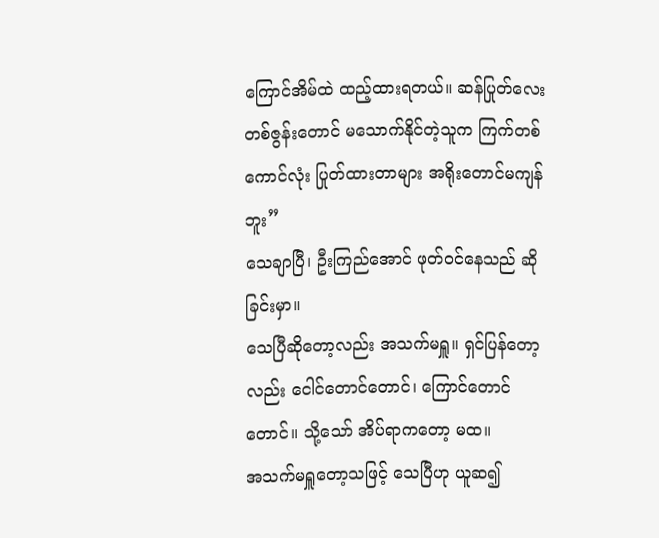ကြောင်အိမ်ထဲ ထည့်ထားရတယ်။ ဆန်ပြုတ်လေး တစ်ဇွန်းတောင် မသောက်နိုင်တဲ့သူက ကြက်တစ်ကောင်လုံး ပြုတ်ထားတာများ အရိုးတောင်မကျန်ဘူး”
သေချာပြီ၊ ဦးကြည်အောင် ဖုတ်ဝင်နေသည် ဆိုခြင်းမှာ။
သေပြီဆိုတော့လည်း အသက်မရှူ။ ရှင်ပြန်တော့လည်း ငေါင်တောင်တောင်၊ ကြောင်တောင်တောင်။ သို့သော် အိပ်ရာကတော့ မထ။
အသက်မရှူတော့သဖြင့် သေပြီဟု ယူဆ၍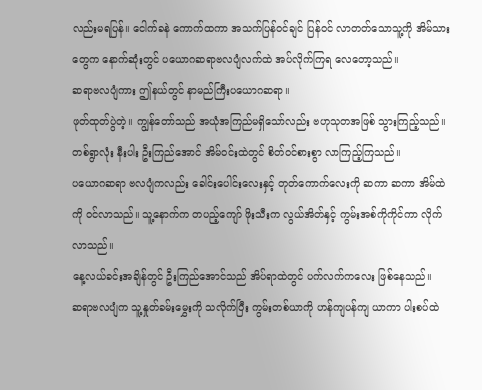လည်းမရပြန်။ ငေါက်ခနဲ ကောက်ထကာ အသက်ပြန်ဝင်ချင် ပြန်ဝင် လာတတ်သောသူ့ကို အိမ်သားတွေက နောက်ဆုံးတွင် ပယောဂဆရာဗလပျံလက်ထဲ အပ်လိုက်ကြရ လေတော့သည်။
ဆရာဗလပျံကား ဤနယ်တွင် နာမည်ကြီးပယောဂဆရာ။
ဖုတ်ထုတ်ပွဲတဲ့။ ကျွန်တော်သည် အယုံအကြည်မရှိသော်လည်း ဗဟုသုတအဖြစ် သွားကြည့်သည်။
တစ်ရွာလုံး နီးပါး ဦးကြည်အောင် အိမ်ဝင်းထဲတွင် စိတ်ဝင်စားစွာ လာကြည့်ကြသည်။
ပယောဂဆရာ ဗလပျံကလည်း ခေါင်းပေါင်းလေးနှင့် တုတ်ကောက်လေးကို ဆကာ ဆကာ အိမ်ထဲကို ဝင်လာသည်။ သူ့နောက်က တပည့်ကျော် ဖိုးသီးက လွယ်အိတ်နှင့် ကွမ်းအစ်ကိုကိုင်ကာ လိုက်လာသည်။
နေ့လယ်ခင်းအချိန်တွင် ဦးကြည်အောင်သည် အိပ်ရာထဲတွင် ပက်လက်ကလေး ဖြစ်နေသည်။
ဆရာဗလပျံက သူ့နှုတ်ခမ်းမွှေးကို သလိုက်ပြီး ကွမ်းတစ်ယာကို ဟန်ကျပန်ကျ ယာကာ ပါးစပ်ထဲ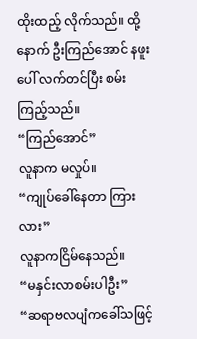ထိုးထည့် လိုက်သည်။ ထို့နောက် ဦးကြည်အောင် နဖူးပေါ် လက်တင်ပြီး စမ်းကြည့်သည်။
“ကြည်အောင်”
လူနာက မလှုပ်။
“ကျုပ်ခေါ်နေတာ ကြားလား”
လူနာကငြိမ်နေသည်။
“မနှင်းလာစမ်းပါဦး”
“ဆရာဗလပျံကခေါ်သဖြင့်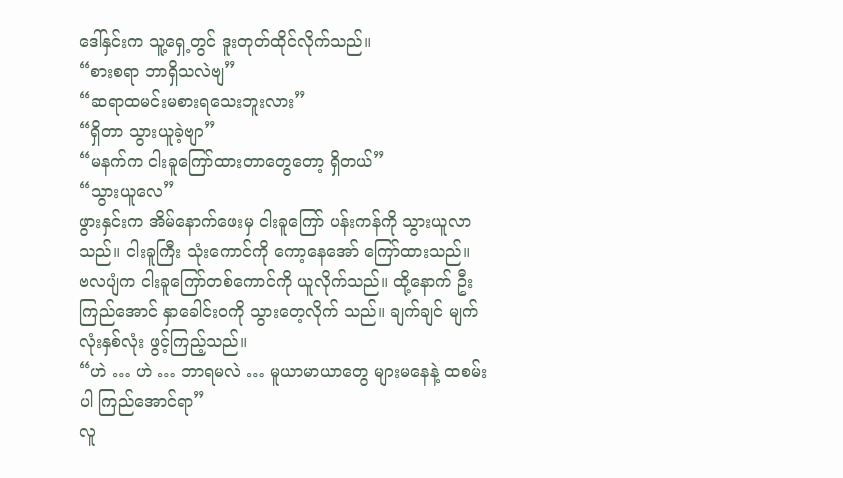ဒေါ်နှင်းက သူ့ရှေ့တွင် ဒူးတုတ်ထိုင်လိုက်သည်။
“စားစရာ ဘာရှိသလဲဗျ”
“ဆရာထမင်းမစားရသေးဘူးလား”
“ရှိတာ သွားယူခဲ့ဗျာ”
“မနက်က ငါးခူကြော်ထားတာတွေတော့ ရှိတယ်”
“သွားယူလေ”
ဖွားနှင်းက အိမ်နောက်ဖေးမှ ငါးခူကြော် ပန်းကန်ကို သွားယူလာသည်။ ငါးခူကြီး သုံးကောင်ကို ကော့နေအော် ကြော်ထားသည်။
ဗလပျံက ငါးခူကြော်တစ်ကောင်ကို ယူလိုက်သည်။ ထို့နောက် ဦးကြည်အောင် နှာခေါင်းဝကို သွားတေ့လိုက် သည်။ ချက်ချင် မျက်လုံးနှစ်လုံး ဖွင့်ကြည့်သည်။
“ဟဲ … ဟဲ … ဘာရမလဲ … မူယာမာယာတွေ များမနေနဲ့ ထစမ်းပါ ကြည်အောင်ရာ”
လူ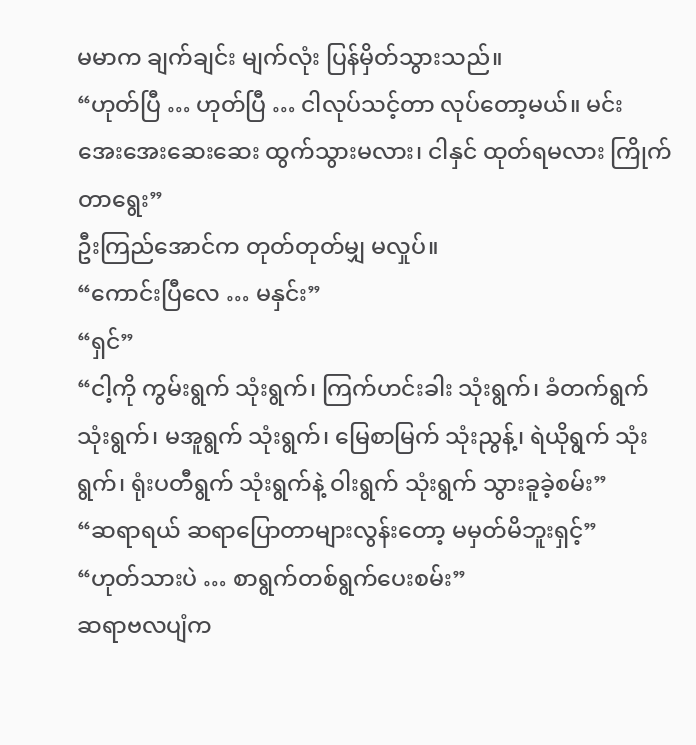မမာက ချက်ချင်း မျက်လုံး ပြန်မှိတ်သွားသည်။
“ဟုတ်ပြီ … ဟုတ်ပြီ … ငါလုပ်သင့်တာ လုပ်တော့မယ်။ မင်း အေးအေးဆေးဆေး ထွက်သွားမလား၊ ငါနှင် ထုတ်ရမလား ကြိုက်တာရွေး”
ဦးကြည်အောင်က တုတ်တုတ်မျှ မလှုပ်။
“ကောင်းပြီလေ … မနှင်း”
“ရှင်”
“ငါ့ကို ကွမ်းရွက် သုံးရွက်၊ ကြက်ဟင်းခါး သုံးရွက်၊ ခံတက်ရွက် သုံးရွက်၊ မအူရွက် သုံးရွက်၊ မြေစာမြက် သုံးညွန့်၊ ရဲယိုရွက် သုံးရွက်၊ ရုံးပတီရွက် သုံးရွက်နဲ့ ဝါးရွက် သုံးရွက် သွားခူခဲ့စမ်း”
“ဆရာရယ် ဆရာပြောတာများလွန်းတော့ မမှတ်မိဘူးရှင့်”
“ဟုတ်သားပဲ … စာရွက်တစ်ရွက်ပေးစမ်း”
ဆရာဗလပျံက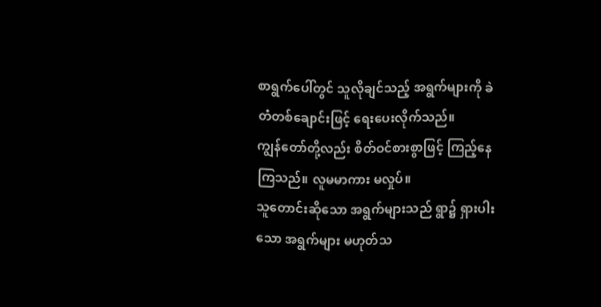စာရွက်ပေါ်တွင် သူလိုချင်သည့် အရွက်များကို ခဲတံတစ်ချောင်းဖြင့် ရေးပေးလိုက်သည်။
ကျွန်တော်တို့လည်း စိတ်ဝင်စားစွာဖြင့် ကြည့်နေကြသည်။ လူမမာကား မလှုပ်။
သူတောင်းဆိုသော အရွက်များသည် ရွာ၌ ရှားပါးသော အရွက်များ မဟုတ်သ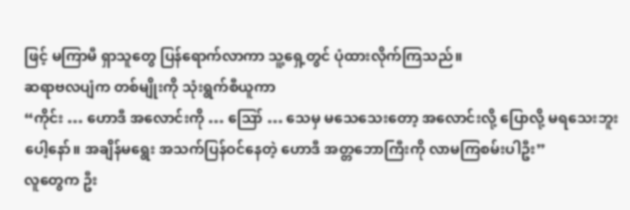ဖြင့် မကြာမီ ရှာသူတွေ ပြန်ရောက်လာကာ သူ့ရှေ့တွင် ပုံထားလိုက်ကြသည်။
ဆရာဗလပျံက တစ်မျိုးကို သုံးရွက်စီယူကာ
“ကိုင်း … ဟောဒီ အလောင်းကို … ဪ … သေမှ မသေသေးတော့ အလောင်းလို့ ပြောလို့ မရသေးဘူးပေါ့နော်။ အချိန်မရွေး အသက်ပြန်ဝင်နေတဲ့ ဟောဒီ အတ္တဘောကြီးကို လာမကြစမ်းပါဦး”
လူတွေက ဦး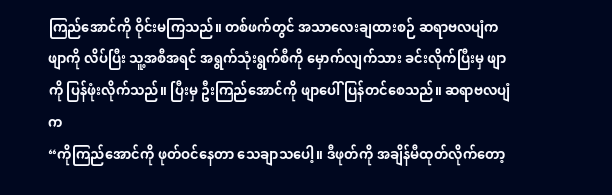ကြည်အောင်ကို ဝိုင်းမကြသည်။ တစ်ဖက်တွင် အသာလေးချထားစဉ် ဆရာဗလပျံက ဖျာကို လိပ်ပြီး သူ့အစီအရင် အရွက်သုံးရွက်စီကို မှောက်လျက်သား ခင်းလိုက်ပြီးမှ ဖျာကို ပြန်ဖုံးလိုက်သည်။ ပြီးမှ ဦးကြည်အောင်ကို ဖျာပေါ် ပြန်တင်စေသည်။ ဆရာဗလပျံက
“ကိုကြည်အောင်ကို ဖုတ်ဝင်နေတာ သေချာသပေါ့။ ဒီဖုတ်ကို အချိန်မီထုတ်လိုက်တော့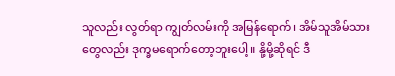သူလည်း လွတ်ရာ ကျွတ်လမ်းကို အမြန်ရောက်၊ အိမ်သူအိမ်သားတွေလည်း ဒုက္ခမရောက်တော့ဘူးပေါ့။ နို့မို့ဆိုရင် ဒီ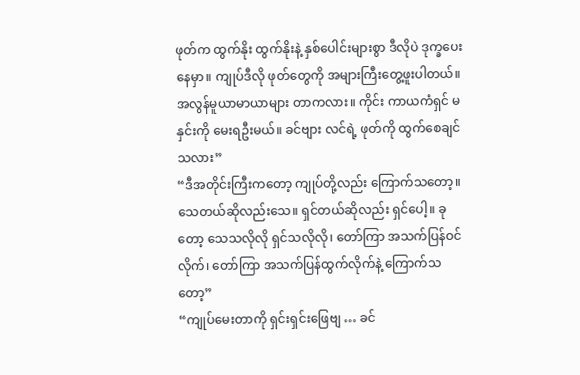ဖုတ်က ထွက်နိုး ထွက်နိုးနဲ့ နှစ်ပေါင်းများစွာ ဒီလိုပဲ ဒုက္ခပေးနေမှာ။ ကျုပ်ဒီလို ဖုတ်တွေကို အများကြီးတွေ့ဖူးပါတယ်။ အလွန်မူယာမာယာများ တာကလား။ ကိုင်း ကာယကံရှင် မနှင်းကို မေးရဦးမယ်။ ခင်ဗျား လင်ရဲ့ ဖုတ်ကို ထွက်စေချင်သလား”
“ဒီအတိုင်းကြီးကတော့ ကျုပ်တို့လည်း ကြောက်သတော့။ သေတယ်ဆိုလည်းသေ။ ရှင်တယ်ဆိုလည်း ရှင်ပေါ့။ ခုတော့ သေသလိုလို ရှင်သလိုလို၊ တော်ကြာ အသက်ပြန်ဝင်လိုက်၊ တော်ကြာ အသက်ပြန်ထွက်လိုက်နဲ့ ကြောက်သတော့”
“ကျုပ်မေးတာကို ရှင်းရှင်းဖြေဗျ … ခင်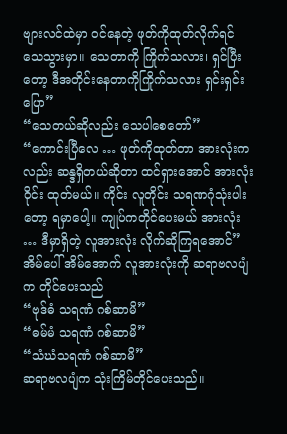ဗျားလင်ထဲမှာ ဝင်နေတဲ့ ဖုတ်ကိုထုတ်လိုက်ရင် သေသွားမှာ။ သေတာကို ကြိုက်သလား၊ ရှင်ပြီးတော့ ဒီအတိုင်းနေတာကိုကြိုက်သလား ရှင်းရှင်းပြော”
“သေတယ်ဆိုလည်း သေပါစေတော်”
“ကောင်းပြီလေ … ဖုတ်ကိုထုတ်တာ အားလုံးကလည်း ဆန္ဒရှိတယ်ဆိုတာ ထင်ရှားအောင် အားလုံး ဝိုင်း ထုတ်မယ်။ ကိုင်း လူတိုင်း သရဏဂုံသုံးပါးတော့ ရမှာပေါ့။ ကျုပ်ကတိုင်ပေးမယ် အားလုံး … ဒီမှာရှိတဲ့ လူအားလုံး လိုက်ဆိုကြရအောင်”
အိမ်ပေါ် အိမ်အောက် လူအားလုံးကို ဆရာဗလပျံက တိုင်ပေးသည်
“ဗုဒ်ဓံ သရဏံ ဂစ်ဆာမိ”
“ဓမ်မံ သရဏံ ဂစ်ဆာမိ”
“သံဃံသရဏံ ဂစ်ဆာမိ”
ဆရာဗလပျံက သုံးကြိမ်တိုင်ပေးသည်။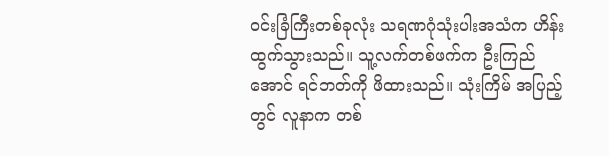ဝင်းခြံကြီးတစ်ခုလုံး သရဏဂုံသုံးပါးအသံက ဟိန်းထွက်သွားသည်။ သူ့လက်တစ်ဖက်က ဦးကြည်အောင် ရင်ဘတ်ကို ဖိထားသည်။ သုံးကြိမ် အပြည့်တွင် လူနာက တစ်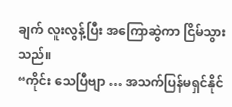ချက် လူးလွန့်ပြီး အကြောဆွဲကာ ငြိမ်သွားသည်။
“ကိုင်း သေပြီဗျာ … အသက်ပြန်မရှင်နိုင်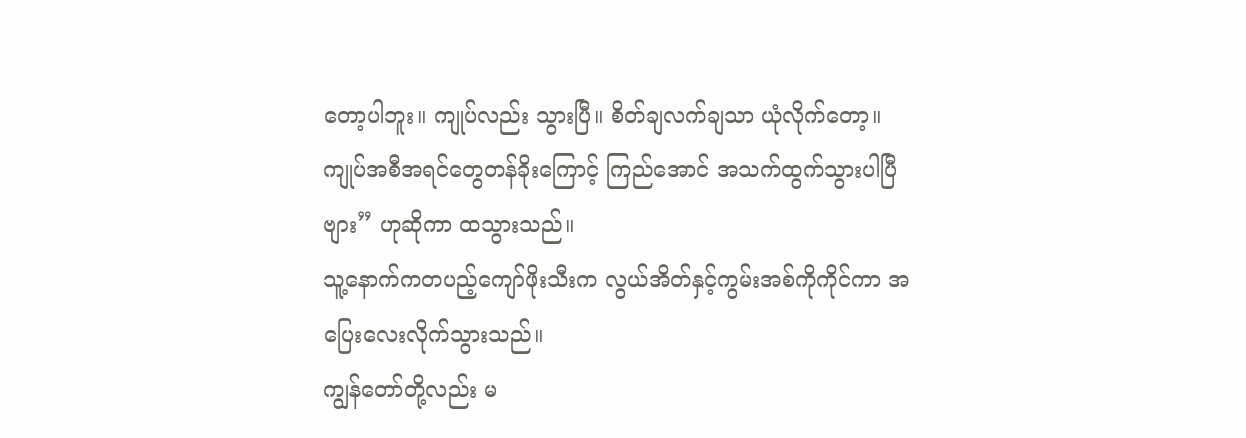တော့ပါဘူး။ ကျုပ်လည်း သွားပြီ။ စိတ်ချလက်ချသာ ယုံလိုက်တော့။ ကျုပ်အစီအရင်တွေတန်ခိုးကြောင့် ကြည်အောင် အသက်ထွက်သွားပါပြီဗျား” ဟုဆိုကာ ထသွားသည်။
သူ့နောက်ကတပည့်ကျော်ဖိုးသီးက လွယ်အိတ်နှင့်ကွမ်းအစ်ကိုကိုင်ကာ အပြေးလေးလိုက်သွားသည်။
ကျွန်တော်တို့လည်း မ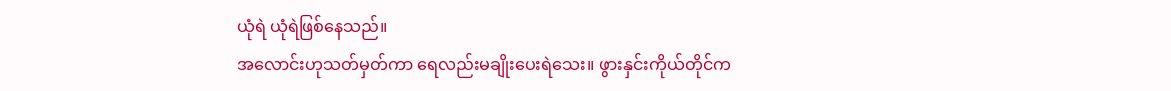ယုံရဲ ယုံရဲဖြစ်နေသည်။
အလောင်းဟုသတ်မှတ်ကာ ရေလည်းမချိုးပေးရဲသေး။ ဖွားနှင်းကိုယ်တိုင်က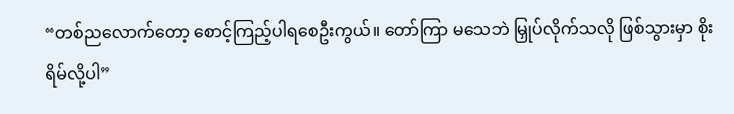“တစ်ညလောက်တော့ စောင့်ကြည့်ပါရစေဦးကွယ်။ တော်ကြာ မသေဘဲ မြှုပ်လိုက်သလို ဖြစ်သွားမှာ စိုးရိမ်လို့ပါ”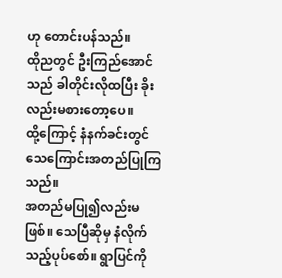ဟု တောင်းပန်သည်။
ထိုညတွင် ဦးကြည်အောင်သည် ခါတိုင်းလိုထပြီး ခိုးလည်းမစားတော့ပေ။
ထို့ကြောင့် နံနက်ခင်းတွင် သေကြောင်းအတည်ပြုကြသည်။
အတည်မပြု၍လည်းမဖြစ်။ သေပြီဆိုမှ နံလိုက်သည့်ပုပ်စော်။ ရွာပြင်ကို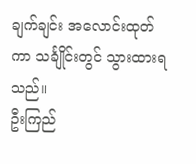ချက်ချင်း အလောင်းထုတ်ကာ သင်္ချိုင်းတွင် သွားထားရသည်။
ဦးကြည်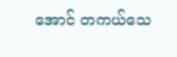အောင် တကယ်သေ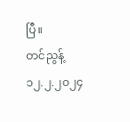ပြီ။
တင်ညွန့်
၁၂.၂.၂၀၂၄